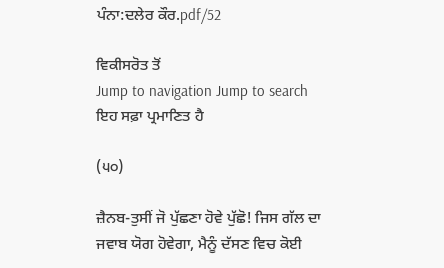ਪੰਨਾ:ਦਲੇਰ ਕੌਰ.pdf/52

ਵਿਕੀਸਰੋਤ ਤੋਂ
Jump to navigation Jump to search
ਇਹ ਸਫ਼ਾ ਪ੍ਰਮਾਣਿਤ ਹੈ

(੫੦)

ਜ਼ੈਨਬ-ਤੁਸੀਂ ਜੋ ਪੁੱਛਣਾ ਹੋਵੇ ਪੁੱਛੋ! ਜਿਸ ਗੱਲ ਦਾ ਜਵਾਬ ਯੋਗ ਹੋਵੇਗਾ, ਮੈਨੂੰ ਦੱਸਣ ਵਿਚ ਕੋਈ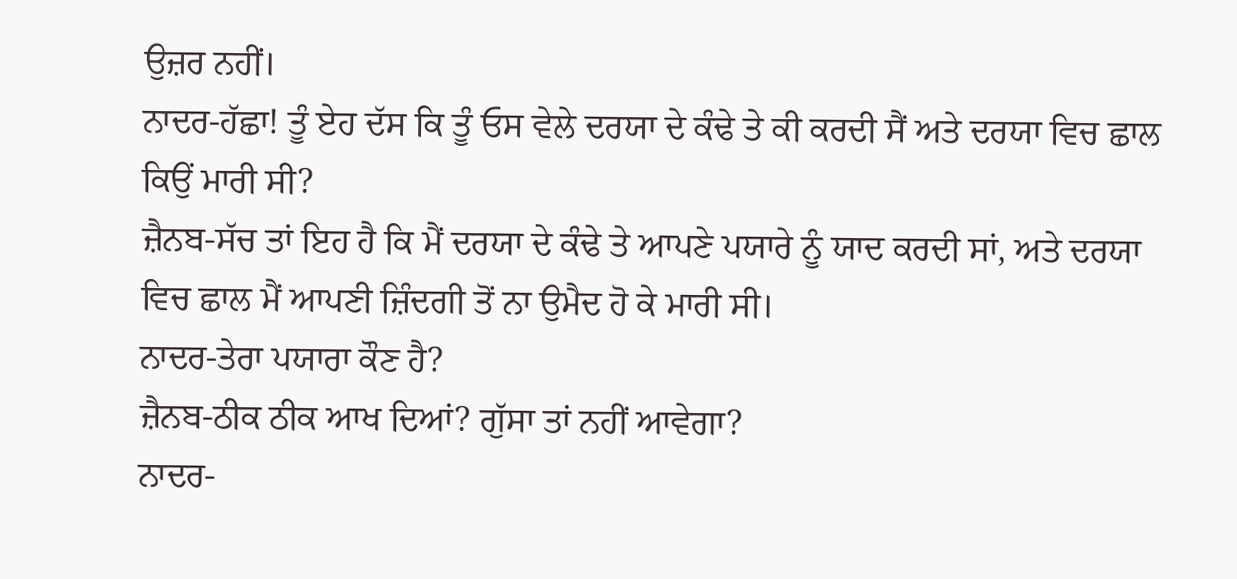ਉਜ਼ਰ ਨਹੀਂ।
ਨਾਦਰ-ਹੱਛਾ! ਤੂੰ ਏਹ ਦੱਸ ਕਿ ਤੂੰ ਓਸ ਵੇਲੇ ਦਰਯਾ ਦੇ ਕੰਢੇ ਤੇ ਕੀ ਕਰਦੀ ਸੈਂ ਅਤੇ ਦਰਯਾ ਵਿਚ ਛਾਲ ਕਿਉਂ ਮਾਰੀ ਸੀ?
ਜ਼ੈਨਬ-ਸੱਚ ਤਾਂ ਇਹ ਹੈ ਕਿ ਮੈਂ ਦਰਯਾ ਦੇ ਕੰਢੇ ਤੇ ਆਪਣੇ ਪਯਾਰੇ ਨੂੰ ਯਾਦ ਕਰਦੀ ਸਾਂ, ਅਤੇ ਦਰਯਾ ਵਿਚ ਛਾਲ ਮੈਂ ਆਪਣੀ ਜ਼ਿੰਦਗੀ ਤੋਂ ਨਾ ਉਮੈਦ ਹੋ ਕੇ ਮਾਰੀ ਸੀ।
ਨਾਦਰ-ਤੇਰਾ ਪਯਾਰਾ ਕੌਣ ਹੈ?
ਜ਼ੈਨਬ-ਠੀਕ ਠੀਕ ਆਖ ਦਿਆਂ? ਗੁੱਸਾ ਤਾਂ ਨਹੀਂ ਆਵੇਗਾ?
ਨਾਦਰ-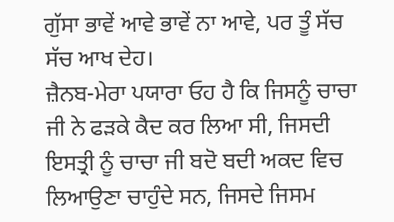ਗੁੱਸਾ ਭਾਵੇਂ ਆਵੇ ਭਾਵੇਂ ਨਾ ਆਵੇ, ਪਰ ਤੂੰ ਸੱਚ ਸੱਚ ਆਖ ਦੇਹ।
ਜ਼ੈਨਬ-ਮੇਰਾ ਪਯਾਰਾ ਓਹ ਹੈ ਕਿ ਜਿਸਨੂੰ ਚਾਚਾ ਜੀ ਨੇ ਫੜਕੇ ਕੈਦ ਕਰ ਲਿਆ ਸੀ, ਜਿਸਦੀ ਇਸਤ੍ਰੀ ਨੂੰ ਚਾਚਾ ਜੀ ਬਦੋ ਬਦੀ ਅਕਦ ਵਿਚ ਲਿਆਉਣਾ ਚਾਹੁੰਦੇ ਸਨ, ਜਿਸਦੇ ਜਿਸਮ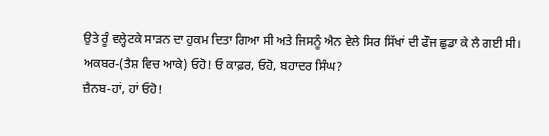ਉਤੇ ਰੂੰ ਵਲ੍ਹੇਟਕੇ ਸਾੜਨ ਦਾ ਹੁਕਮ ਦਿਤਾ ਗਿਆ ਸੀ ਅਤੇ ਜਿਸਨੂੰ ਐਨ ਵੇਲੇ ਸਿਰ ਸਿੱਖਾਂ ਦੀ ਫੌਜ ਛੁਡਾ ਕੇ ਲੈ ਗਈ ਸੀ।
ਅਕਬਰ-(ਤੈਸ਼ ਵਿਚ ਆਕੇ) ਓਹੋ! ਓ ਕਾਫ਼ਰ, ਓਹੋ, ਬਹਾਦਰ ਸਿੰਘ?
ਜ਼ੈਨਬ-ਹਾਂ, ਹਾਂ ਓਹੋ!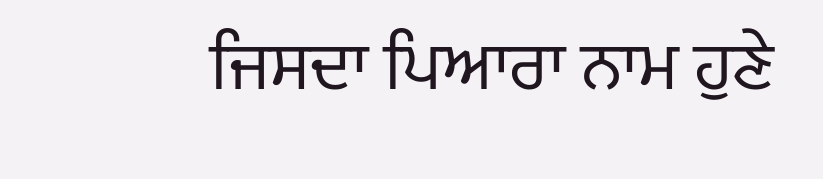ਜਿਸਦਾ ਪਿਆਰਾ ਨਾਮ ਹੁਣੇ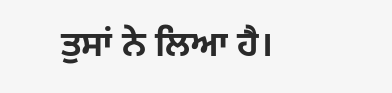ਤੁਸਾਂ ਨੇ ਲਿਆ ਹੈ।